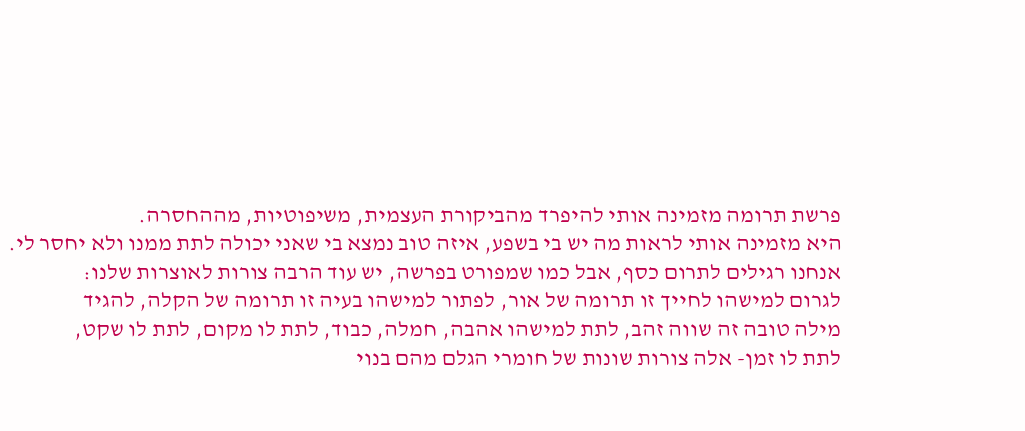פרשת תרומה מזמינה אותי להיפרד מהביקורת העצמית, משיפוטיות, מההחסרה.
היא מזמינה אותי לראות מה יש בי בשפע, איזה טוב נמצא בי שאני יכולה לתת ממנו ולא יחסר לי.
אנחנו רגילים לתרום כסף, אבל כמו שמפורט בפרשה, יש עוד הרבה צורות לאוצרות שלנו:
לגרום למישהו לחייך זו תרומה של אור, לפתור למישהו בעיה זו תרומה של הקלה, להגיד
מילה טובה זה שווה זהב, לתת למישהו אהבה, חמלה, כבוד, לתת לו מקום, לתת לו שקט,
לתת לו זמן- אלה צורות שונות של חומרי הגלם מהם בנוי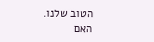הטוב שלנו.
האם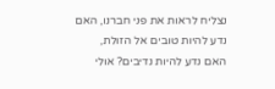נצליח לראות את פני חברנו, האם נדע להיות טובים אל הזולת,
האם נדע להיות נדיבים? אולי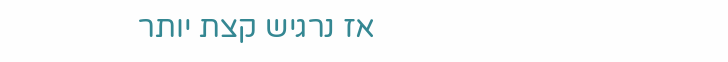אז נרגיש קצת יותר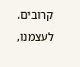קרובים. לעצמנו,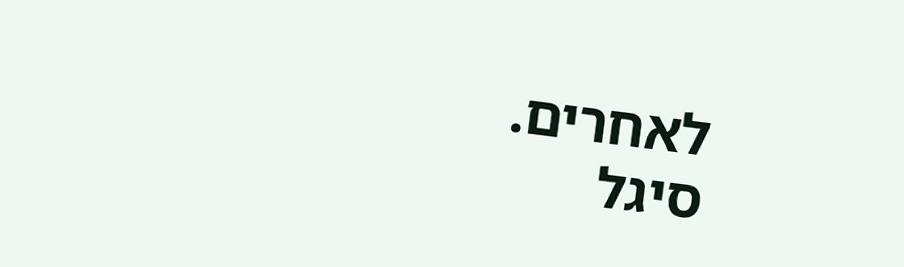לאחרים.
סיגל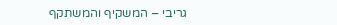גריבי – המשקיף והמשתקף